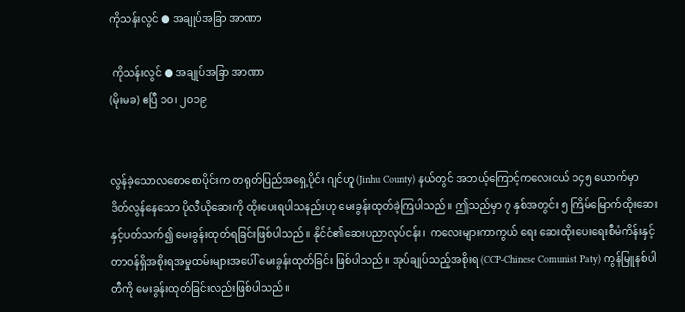ကိုသန်းလွင် ● အချုပ်အခြာ အာဏာ

 ကိုသန်းလွင် ● အချုပ်အခြာ အာဏာ
(မိုးမခ) ဧပြီ ၁ဝ၊ ၂ဝ၁၉


လွန်ခဲ့သောလစောစောပိုင်းက တရုတ်ပြည်အရှေ့ပိုင်း ဂျင်ဟူ (Jinhu County) နယ်တွင် အဘယ့်ကြောင့်ကလေးငယ် ၁၄၅ ယောက်မှာ ဒိတ်လွန်နေသော ပိုလီယိုဆေးကို ထိုးပေးရပါသနည်းဟု မေးခွန်းထုတ်ခဲ့ကြပါသည်။ ဤသည်မှာ ၇ နှစ်အတွင်း ၅ ကြိမ်မြောက်ထိုးဆေးနှင့်ပတ်သက်၍ မေးခွန်းထုတ်ရခြင်းဖြစ်ပါသည်။ နိုင်ငံ၏ဆေးပညာလုပ်ငန်း၊  ကလေးများကာကွယ် ရေး ဆေးထိုးပေးရေးစီမံကိန်းနှင့် တာဝန်ရှိအစိုးရအမှုထမ်းများအပေါ် မေးခွန်းထုတ်ခြင်း ဖြစ်ပါသည်။ အုပ်ချုပ်သည့်အစိုးရ (CCP-Chinese Comunist Paty) ကွန်မြူနစ်ပါတီကို မေးခွန်းထုတ်ခြင်းလည်းဖြစ်ပါသည်။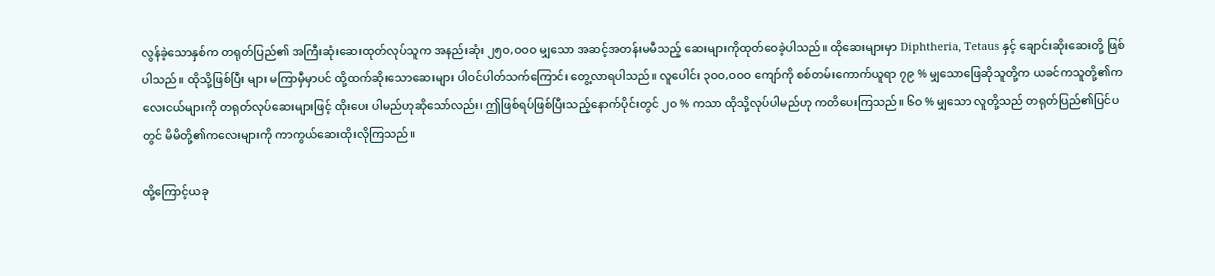လွန်ခဲ့သောနှစ်က တရုတ်ပြည်၏ အကြီးဆုံးဆေးထုတ်လုပ်သူက အနည်းဆုံး ၂၅ဝ,ဝဝဝ မျှသော အဆင့်အတန်းမမီသည့် ဆေးများကိုထုတ်ဝေခဲ့ပါသည်။ ထိုဆေးများမှာ Diphtheria, Tetaus နှင့် ချောင်းဆိုးဆေးတို့ ဖြစ်ပါသည်။ ထိုသို့ဖြစ်ပြီး များ မကြာမှီမှာပင် ထို့ထက်ဆိုးသောဆေးများ ပါဝင်ပါတ်သက်ကြောင်း တွေ့လာရပါသည်။ လူပေါင်း ၃ဝဝ,ဝဝဝ ကျော်ကို စစ်တမ်းကောက်ယူရာ ၇၉ % မျှသောဖြေဆိုသူတို့က ယခင်ကသူတို့၏ကလေးငယ်များကို တရုတ်လုပ်ဆေးများဖြင့် ထိုးပေး ပါမည်ဟုဆိုသော်လည်း၊ ဤဖြစ်ရပ်ဖြစ်ပြီးသည့်နောက်ပိုင်းတွင် ၂ဝ % ကသာ ထိုသို့လုပ်ပါမည်ဟု ကတိပေးကြသည်။ ၆ဝ % မျှသော လူတို့သည် တရုတ်ပြည်၏ပြင်ပတွင် မိမိတို့၏ကလေးများကို ကာကွယ်ဆေးထိုးလိုကြသည်။

ထို့ကြောင့်ယခု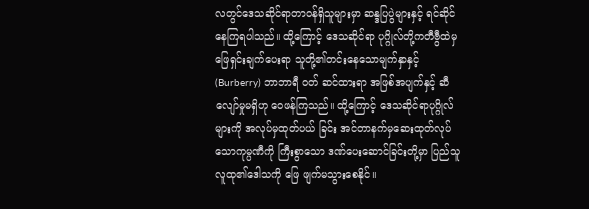လတွင်ဒေသဆိုင်ရာတာဝန်ရှိသူများမှာ ဆန္ဒပြပွဲများနှင့် ရင်ဆိုင်နေကြရပါသည်။ ထို့ကြောင့် ဒေသဆိုင်ရာ ပုဂ္ဂိုလ်တို့ကတီဗွီထဲမှ ဖြေရှင်းချက်ပေးရာ သူတို့၏တင်းနေသောမျက်နှာနှင့် (Burberry) ဘာဘာရီ ဝတ် ဆင်ထားရာ အဖြစ်အပျက်နှင့် ဆီလျော်မှုမရှိဟု ဝေဖန်ကြသည်။ ထို့ကြောင့် ဒေသဆိုင်ရာပုဂ္ဂိုလ်များကို အလုပ်မှထုတ်ပယ် ခြင်း အင်တာနက်မှဆေးထုတ်လုပ်သောကုမ္ပဏီကို ကြီးစွာသော ဒဏ်ပေးဆောင်ခြင်းတို့မှာ ပြည်သူလူထု၏ဒေါသကို ဖြေ ဖျက်မသွားစေနိုင်။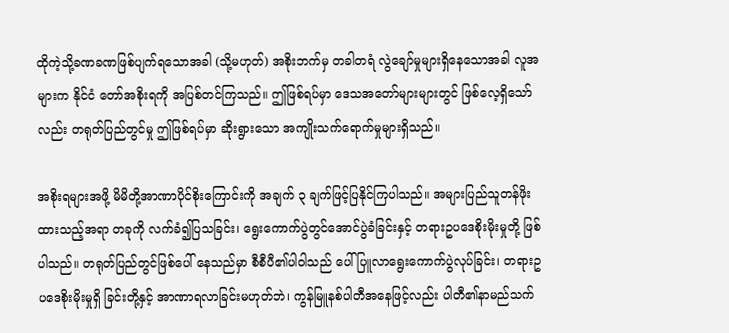ထိုကဲ့သို့ခဏခဏဖြစ်ပျက်ရသောအခါ (သို့မဟုတ်) အစိုးဘက်မှ တခါတရံ လွဲချော်မှုများရှိနေသောအခါ လူအများက နိုင်ငံ တော်အစိုးရကို အပြစ်တင်ကြသည်။ ဤဖြစ်ရပ်မှာ ဒေသအတော်များများတွင် ဖြစ်လေ့ရှိသော်လည်း တရုတ်ပြည်တွင်မှု ဤဖြစ်ရပ်မှာ ဆိုးရွားသော အကျိုးသက်ရောက်မှုများရှိသည်။

အစိုးရများအဖို့ မိမိတို့အာဏာပိုင်စိုးကြောင်းကို အချက် ၃ ချက်ဖြင့်ပြနိုင်ကြပါသည်။ အများပြည်သူတန်ဖိုးထားသည့်အရာ တခုကို လက်ခံ၍ပြသခြင်း၊ ရွေးကောက်ပွဲတွင်အောင်ပွဲခံခြင်းနှင့် တရားဥပဒေစိုးမိုးမှုတို့ ဖြစ်ပါသည်။ တရုတ်ပြည်တွင်ဖြစ်ပေါ် နေသည်မှာ စီစီပီ၏ပါဝါသည် ပေါ်ပြူလာရွေးကောက်ပွဲလုပ်ခြင်း၊ တရားဥပဒေစိုးမိုးမှုရှိ ခြင်းတို့နှင့် အာဏာရလာခြင်းမဟုတ်ဘဲ၊ ကွန်မြူနစ်ပါတီအနေဖြင့်လည်း ပါတီ၏နာမည်သက်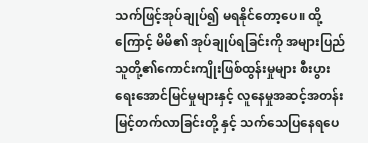သက်ဖြင့်အုပ်ချုပ်၍ မရနိုင်တော့ပေ။ ထို့ကြောင့် မိမိ၏ အုပ်ချုပ်ရခြင်းကို အများပြည်သူတို့၏ကောင်းကျိုးဖြစ်ထွန်းမှုများ စီးပွားရေးအောင်မြင်မှုများနှင့် လူနေမှုအဆင့်အတန်းမြင့်တက်လာခြင်းတို့ နှင့် သက်သေပြနေရပေ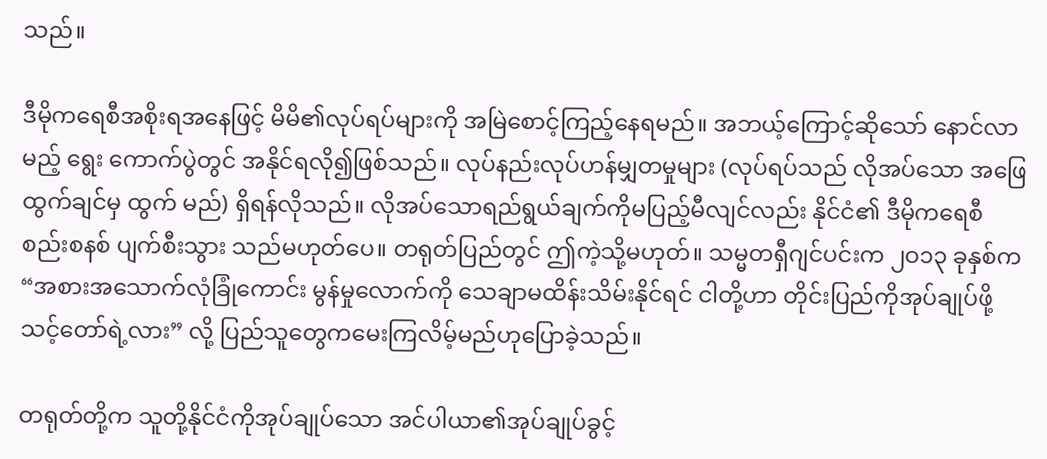သည်။

ဒီမိုကရေစီအစိုးရအနေဖြင့် မိမိ၏လုပ်ရပ်များကို အမြဲစောင့်ကြည့်နေရမည်။ အဘယ့်ကြောင့်ဆိုသော် နောင်လာမည့် ရွေး ကောက်ပွဲတွင် အနိုင်ရလို၍ဖြစ်သည်။ လုပ်နည်းလုပ်ဟန်မျှတမှုများ (လုပ်ရပ်သည် လိုအပ်သော အဖြေထွက်ချင်မှ ထွက် မည်) ရှိရန်လိုသည်။ လိုအပ်သောရည်ရွယ်ချက်ကိုမပြည့်မီလျင်လည်း နိုင်ငံ၏ ဒီမိုကရေစီ စည်းစနစ် ပျက်စီးသွား သည်မဟုတ်ပေ။ တရုတ်ပြည်တွင် ဤကဲ့သို့မဟုတ်။ သမ္မတရှီဂျင်ပင်းက ၂ဝ၁၃ ခုနှစ်က “အစားအသောက်လုံခြုံကောင်း မွန်မှုလောက်ကို သေချာမထိန်းသိမ်းနိုင်ရင် ငါတို့ဟာ တိုင်းပြည်ကိုအုပ်ချုပ်ဖို့ သင့်တော်ရဲ့လား” လို့ ပြည်သူတွေကမေးကြလိမ့်မည်ဟုပြောခဲ့သည်။

တရုတ်တို့က သူတို့နိုင်ငံကိုအုပ်ချုပ်သော အင်ပါယာ၏အုပ်ချုပ်ခွင့်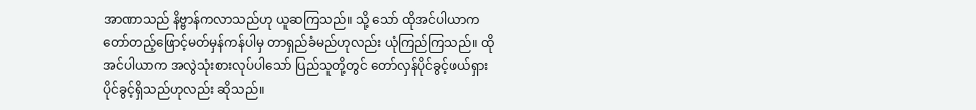အာဏာသည် နိဗ္ဗာန်ကလာသည်ဟု ယူဆကြသည်။ သို့ သော် ထိုအင်ပါယာက တော်တည့်ဖြောင့်မတ်မှန်ကန်ပါမှ တာရှည်ခံမည်ဟုလည်း ယုံကြည်ကြသည်။ ထိုအင်ပါယာက အလွဲသုံးစားလုပ်ပါသော် ပြည်သူတို့တွင် တော်လှန်ပိုင်ခွင့်ဖယ်ရှားပိုင်ခွင့်ရှိသည်ဟုလည်း ဆိုသည်။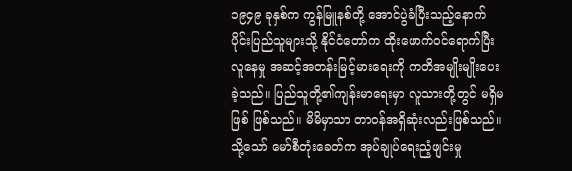၁၉၄၉ ခုနှစ်က ကွန်မြူနစ်တို့ အောင်ပွဲခံပြီးသည့်နောက်ပိုင်းပြည်သူများသို့ နိုင်ငံတော်က ထိုးဖောက်ဝင်ရောက်ပြီး လူနေမှု အဆင့်အတန်းမြင့်မားရေးကို ကတိအမျိုးမျိုးပေးခဲ့သည်။ ပြည်သူတို့၏ကျန်းမာရေးမှာ လူသားတို့တွင် မရှိမဖြစ် ဖြစ်သည်။ မိမိမှာသာ တာဝန်အရှိဆုံးလည်းဖြစ်သည်။ သို့သော် မော်စီတုံးခေတ်က အုပ်ချုပ်ရေးညံ့ဖျင်းမှု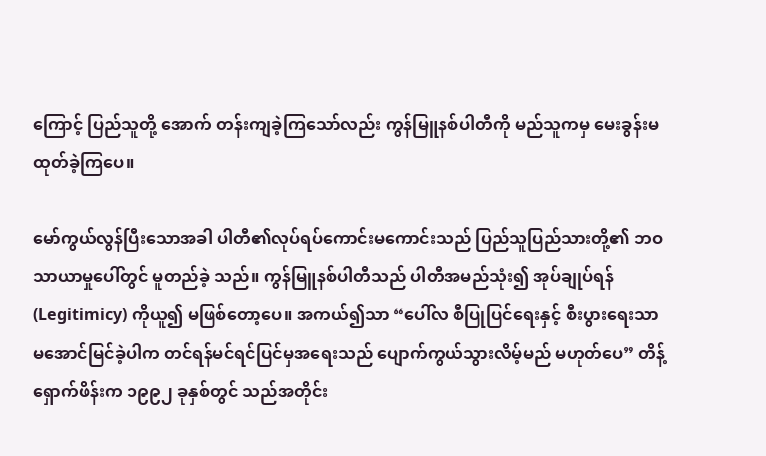ကြောင့် ပြည်သူတို့ အောက် တန်းကျခဲ့ကြသော်လည်း ကွန်မြူနစ်ပါတီကို မည်သူကမှ မေးခွန်းမထုတ်ခဲ့ကြပေ။

မော်ကွယ်လွန်ပြီးသောအခါ ပါတီ၏လုပ်ရပ်ကောင်းမကောင်းသည် ပြည်သူပြည်သားတို့၏ ဘဝသာယာမှုပေါ်တွင် မူတည်ခဲ့ သည်။ ကွန်မြူနစ်ပါတီသည် ပါတီအမည်သုံး၍ အုပ်ချုပ်ရန် (Legitimicy) ကိုယူ၍ မဖြစ်တော့ပေ။ အကယ်၍သာ “ပေါ်လ စီပြုပြင်ရေးနှင့် စီးပွားရေးသာမအောင်မြင်ခဲ့ပါက တင်ရန်မင်ရင်ပြင်မှအရေးသည် ပျောက်ကွယ်သွားလိမ့်မည် မဟုတ်ပေ” တိန့်ရှောက်ဖိန်းက ၁၉၉၂ ခုနှစ်တွင် သည်အတိုင်း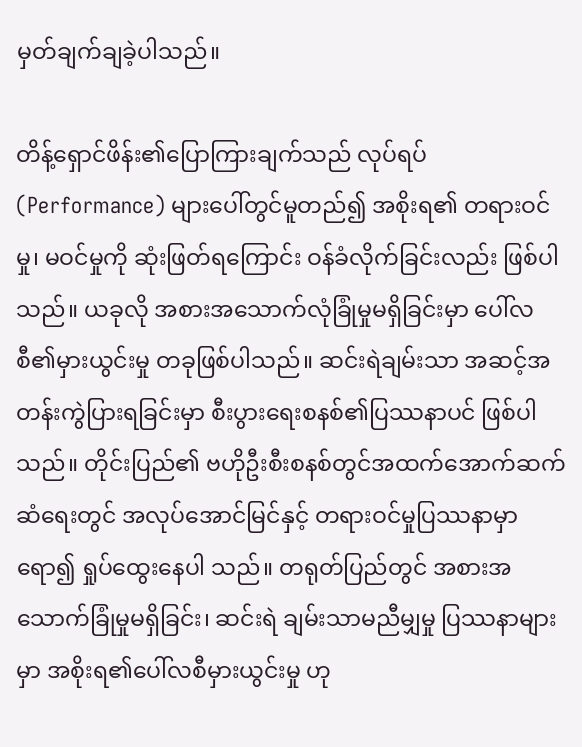မှတ်ချက်ချခဲ့ပါသည်။

တိန့်ရှောင်ဖိန်း၏ပြောကြားချက်သည် လုပ်ရပ် (Performance) များပေါ်တွင်မူတည်၍ အစိုးရ၏ တရားဝင်မှု၊ မဝင်မှုကို ဆုံးဖြတ်ရကြောင်း ဝန်ခံလိုက်ခြင်းလည်း ဖြစ်ပါသည်။ ယခုလို အစားအသောက်လုံခြုံမှုမရှိခြင်းမှာ ပေါ်လစီ၏မှားယွင်းမှု တခုဖြစ်ပါသည်။ ဆင်းရဲချမ်းသာ အဆင့်အတန်းကွဲပြားရခြင်းမှာ စီးပွားရေးစနစ်၏ပြဿနာပင် ဖြစ်ပါသည်။ တိုင်းပြည်၏ ဗဟိုဦးစီးစနစ်တွင်အထက်အောက်ဆက်ဆံရေးတွင် အလုပ်အောင်မြင်နှင့် တရားဝင်မှုပြဿနာမှာ ရော၍ ရှုပ်ထွေးနေပါ သည်။ တရုတ်ပြည်တွင် အစားအသောက်ခြုံမှုမရှိခြင်း၊ ဆင်းရဲ ချမ်းသာမညီမျှမှု ပြဿနာများမှာ အစိုးရ၏ပေါ်လစီမှားယွင်းမှု ဟု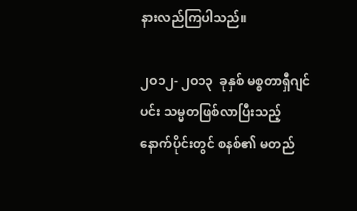နားလည်ကြပါသည်။

၂ဝ၁၂- ၂ဝ၁၃  ခုနှစ် မစ္စတာရှီဂျင်ပင်း သမ္မတဖြစ်လာပြီးသည့်နောက်ပိုင်းတွင် စနစ်၏ မတည်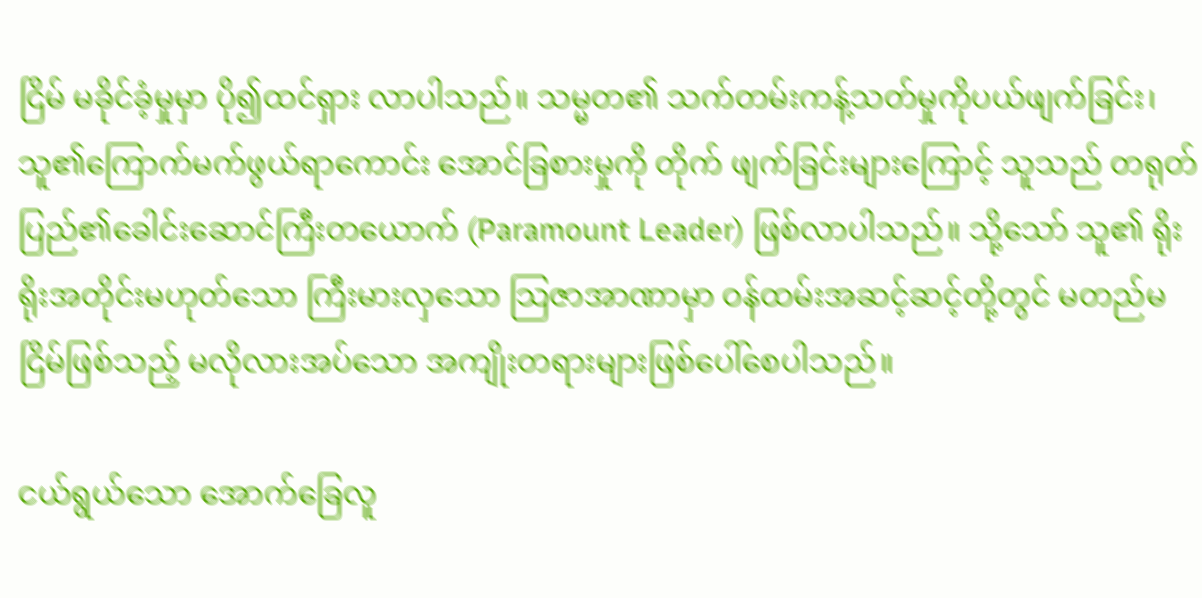ငြိမ် မခိုင်ခံ့မှုမှာ ပို၍ထင်ရှား လာပါသည်။ သမ္မတ၏ သက်တမ်းကန့်သတ်မှုကိုပယ်ဖျက်ခြင်း၊ သူ၏ကြောက်မက်ဖွယ်ရာကောင်း အောင်ခြစားမှုကို တိုက် ဖျက်ခြင်းများကြောင့် သူသည် တရုတ်ပြည်၏ခေါင်းဆောင်ကြီးတယောက် (Paramount Leader) ဖြစ်လာပါသည်။ သို့သော် သူ၏ ရိုးရိုးအတိုင်းမဟုတ်သော ကြီးမားလှသော သြဇာအာဏာမှာ ဝန်ထမ်းအဆင့်ဆင့်တို့တွင် မတည်မငြိမ်ဖြစ်သည့် မလိုလားအပ်သော အကျိုးတရားများဖြစ်ပေါ်စေပါသည်။

ငယ်ရွယ်သော အောက်ခြေလူ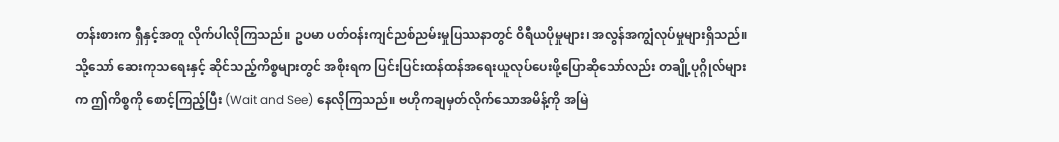တန်းစားက ရှီနှင့်အတူ လိုက်ပါလိုကြသည်။ ဥပမာ ပတ်ဝန်းကျင်ညစ်ညမ်းမှုပြဿနာတွင် ဝိရီယပိုမှုများ၊ အလွန်အကျွံလုပ်မှုများရှိသည်။ သို့သော် ဆေးကုသရေးနှင့် ဆိုင်သည့်ကိစ္စများတွင် အစိုးရက ပြင်းပြင်းထန်ထန်အရေးယူလုပ်ပေးဖို့ပြောဆိုသော်လည်း တချို့ပုဂ္ဂိုလ်များက ဤကိစ္စကို စောင့်ကြည့်ပြီး (Wait and See) နေလိုကြသည်။ ဗဟိုကချမှတ်လိုက်သောအမိန့်ကို အမြဲ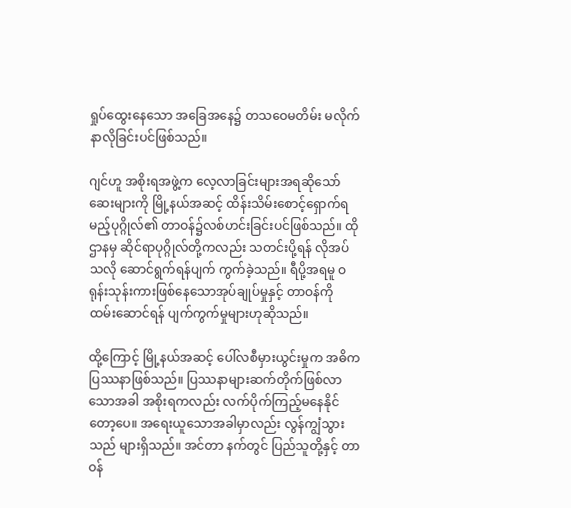ရှုပ်ထွေးနေသော အခြေအနေ၌ တသဝေမတိမ်း မလိုက်နာလိုခြင်းပင်ဖြစ်သည်။

ဂျင်ဟူ အစိုးရအဖွဲ့က လေ့လာခြင်းများအရဆိုသော် ဆေးများကို မြို့နယ်အဆင့် ထိန်းသိမ်းစောင့်ရှောက်ရမည့်ပုဂ္ဂိုလ်၏ တာဝန်၌လစ်ဟင်းခြင်းပင်ဖြစ်သည်။ ထိုဌာနမှ ဆိုင်ရာပုဂ္ဂိုလ်တို့ကလည်း သတင်းပို့ရန် လိုအပ်သလို ဆောင်ရွက်ရန်ပျက် ကွက်ခဲ့သည်။ ရီပို့အရမူ ဝရုန်းသုန်းကားဖြစ်နေသောအုပ်ချုပ်မှုနှင့် တာဝန်ကို ထမ်းဆောင်ရန် ပျက်ကွက်မှုများဟုဆိုသည်။

ထို့ကြောင့် မြို့နယ်အဆင့် ပေါ်လစီမှားယွင်းမှုက အဓိကပြဿနာဖြစ်သည်။ ပြဿနာများဆက်တိုက်ဖြစ်လာ သောအခါ အစိုးရကလည်း လက်ပိုက်ကြည့်မနေနိုင်တော့ပေ။ အရေးယူသောအခါမှာလည်း လွန်ကျွံသွားသည် များရှိသည်။ အင်တာ နက်တွင် ပြည်သူတို့နှင့် တာဝန်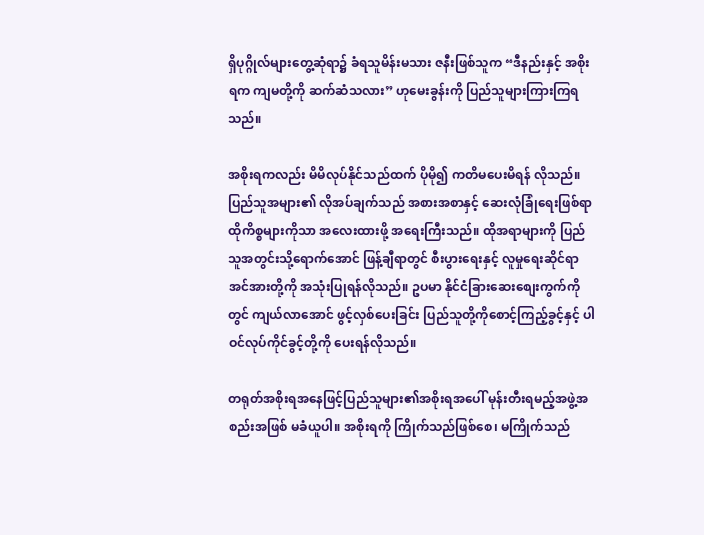ရှိပုဂ္ဂိုလ်များတွေ့ဆုံရာ၌ ခံရသူမိန်းမသား ဇနီးဖြစ်သူက “ဒီနည်းနှင့် အစိုးရက ကျမတို့ကို ဆက်ဆံသလား” ဟုမေးခွန်းကို ပြည်သူများကြားကြရသည်။

အစိုးရကလည်း မိမိလုပ်နိုင်သည်ထက် ပိုမို၍ ကတိမပေးမိရန် လိုသည်။ ပြည်သူအများ၏ လိုအပ်ချက်သည် အစားအစာနှင့် ဆေးလုံခြုံရေးဖြစ်ရာထိုကိစ္စများကိုသာ အလေးထားဖို့ အရေးကြီးသည်။ ထိုအရာများကို ပြည်သူအတွင်းသို့ရောက်အောင် ဖြန့်ချီရာတွင် စီးပွားရေးနှင့် လူမှုရေးဆိုင်ရာအင်အားတို့ကို အသုံးပြုရန်လိုသည်။ ဥပမာ နိုင်ငံခြားဆေးစျေးကွက်ကို တွင် ကျယ်လာအောင် ဖွင့်လှစ်ပေးခြင်း ပြည်သူတို့ကိုစောင့်ကြည့်ခွင့်နှင့် ပါဝင်လုပ်ကိုင်ခွင့်တို့ကို ပေးရန်လိုသည်။

တရုတ်အစိုးရအနေဖြင့်ပြည်သူများ၏အစိုးရအပေါ် မုန်းတီးရမည့်အဖွဲ့အစည်းအဖြစ် မခံယူပါ။ အစိုးရကို ကြိုက်သည်ဖြစ်စေ၊ မကြိုက်သည်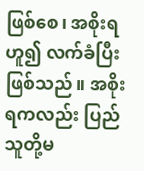ဖြစ်စေ၊ အစိုးရဟူ၍ လက်ခံပြီးဖြစ်သည်။ အစိုးရကလည်း ပြည်သူတို့မ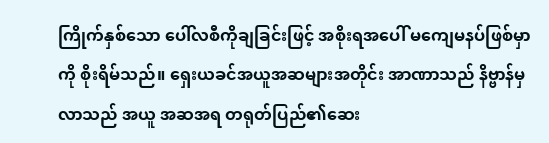ကြိုက်နှစ်သော ပေါ်လစီကိုချခြင်းဖြင့် အစိုးရအပေါ် မကျေမနပ်ဖြစ်မှာကို စိုးရိမ်သည်။ ရှေးယခင်အယူအဆများအတိုင်း အာဏာသည် နိဗ္ဗာန်မှလာသည် အယူ အဆအရ တရုတ်ပြည်၏ဆေး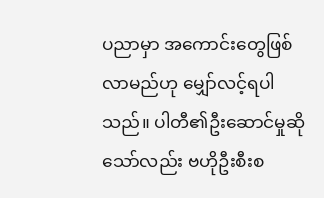ပညာမှာ အကောင်းတွေဖြစ်လာမည်ဟု မျှော်လင့်ရပါသည်။ ပါတီ၏ဦးဆောင်မှုဆိုသော်လည်း ဗဟိုဦးစီးစ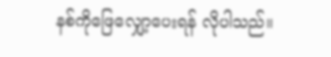နစ်ကိုဖြေလျှော့ပေးရန် လိုပါသည်။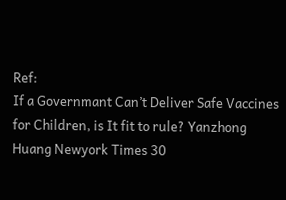Ref:
If a Governmant Can’t Deliver Safe Vaccines for Children, is It fit to rule? Yanzhong Huang Newyork Times 30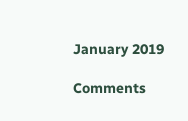January 2019

Comments